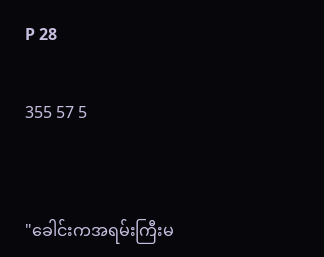P 28

355 57 5


"ခေါင်းကအရမ်းကြီးမ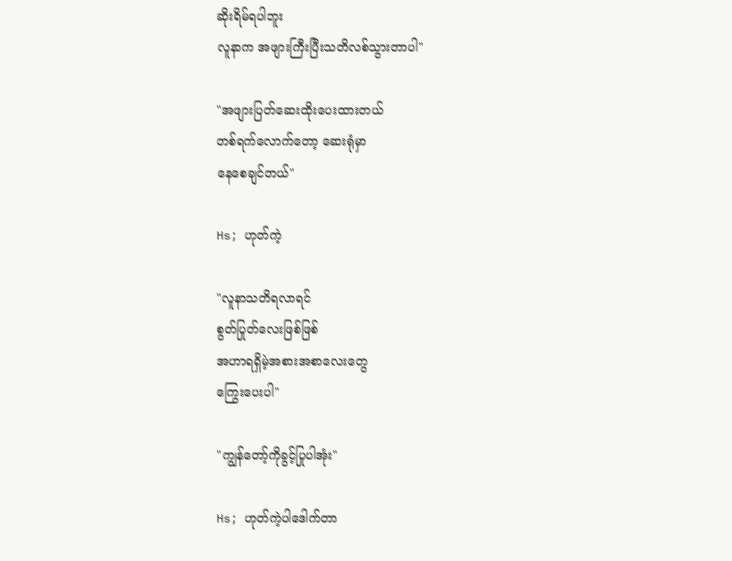ဆိုးရိမ်ရပါဘူး
လူနာက အဖျားကြီးပြီးသတိလစ်သွားတာပါ"

"အဖျားပြတ်ဆေးထိုးပေးထားတယ်
တစ်ရက်လောက်တော့ ဆေးရုံမှာ
နေစေချင်တယ်"

Hs; ဟုတ်ကဲ့

"လူနာသတိရလာရင်
စွတ်ပြုတ်လေးဖြစ်ဖြစ်
အဟာရရှိမဲ့အစားအစာလေးတွေ
ကြွေးပေးပါ"

"ကျွန်တော့်ကိုခွင့်ပြုပါအုံး"

Hs; ဟုတ်ကဲ့ပါဒေါက်တာ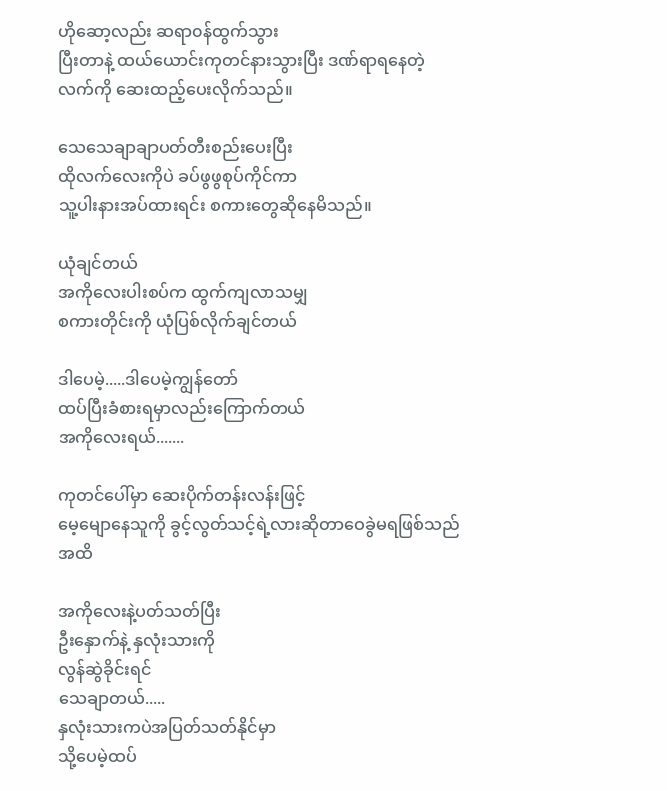ဟိုဆော့လည်း ဆရာ၀န်ထွက်သွား
ပြီးတာနဲ့ ထယ်ယောင်းကုတင်နားသွားပြီး ဒဏ်ရာရနေတဲ့ လက်ကို ဆေးထည့်ပေးလိုက်သည်။

သေသေချာချာပတ်တီးစည်းပေးပြီး
ထိုလက်လေးကိုပဲ ခပ်ဖွဖွစုပ်ကိုင်ကာ
သူ့ပါးနားအပ်ထားရင်း စကားတွေဆိုနေမိသည်။

ယုံချင်တယ်
အကိုလေးပါးစပ်က ထွက်ကျလာသမျှ
စကားတိုင်းကို ယုံပြစ်လိုက်ချင်တယ်

ဒါပေမဲ့.....ဒါပေမဲ့ကျွန်တော်
ထပ်ပြီးခံစားရမှာလည်းကြောက်တယ်
အကိုလေးရယ်.......

ကုတင်ပေါ်မှာ ဆေးပိုက်တန်းလန်းဖြင့်
မေ့မျောနေသူကို ခွင့်လွတ်သင့်ရဲ့လားဆိုတာဝေခွဲမရဖြစ်သည်အထိ

အကိုလေးနဲ့ပတ်သတ်ပြီး
ဦးနှောက်နဲ့ နှလုံးသားကို
လွန်ဆွဲခိုင်းရင်
သေချာတယ်.....
နှလုံးသားကပဲအပြတ်သတ်နိုင်မှာ
သို့ပေမဲ့ထပ်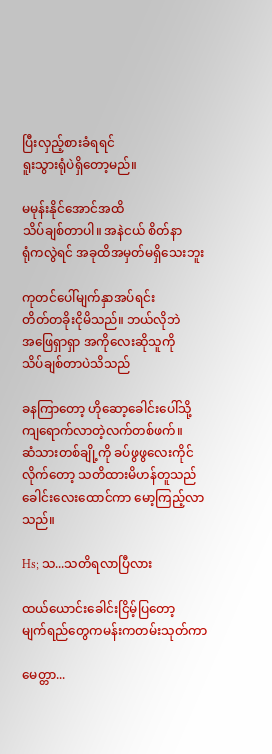ပြီးလှည့်စားခံရရင်
ရူးသွားရုံပဲရှိတော့မည်။

မမုန်းနိုင်အောင်အထိ
သိပ်ချစ်တာပါ။ အနဲငယ် စိတ်နာ
ရုံကလွဲရင် အခုထိအမှတ်မရှိသေးဘူး

ကုတင်ပေါ်မျက်နှာအပ်ရင်း
တိတ်တခိုးငိုမိသည်။ ဘယ်လိုဘဲ
အဖြေရှာရှာ အကိုလေးဆိုသူကို
သိပ်ချစ်တာပဲသိသည်

ခနကြာတော့ ဟိုဆော့ခေါင်းပေါ်သို့
ကျရောက်လာတဲ့လက်တစ်ဖက်။
ဆံသားတစ်ချို့ကို ခပ်ဖွဖွလေးကိုင်
လိုက်တော့ သတိထားမိဟန်တူသည်
ခေါင်းလေးထောင်ကာ မော့ကြည့်လာသည်။

Hs; သ...သတိရလာပြီလား

ထယ်ယောင်းခေါင်းငြိမ့်ပြတော့
မျက်ရည်တွေကမန်းကတမ်းသုတ်ကာ

မေတ္တာ...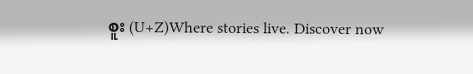စူး (U+Z)Where stories live. Discover now